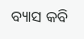ବ୍ୟାସ କବି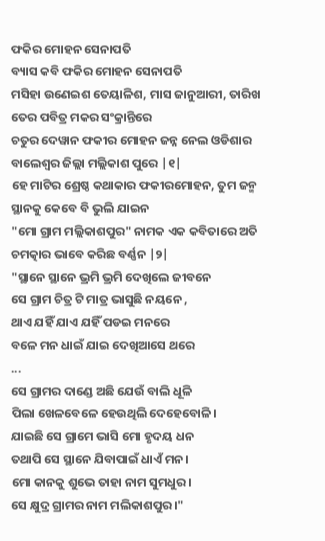ଫକିର ମୋହନ ସେନାପତି
ବ୍ୟାସ କବି ଫକିର ମୋହନ ସେନାପତି
ମସିହା ଉଣେଇଶ ତେୟାଳିଶ, ମାସ ଜାନୁଆରୀ, ତାରିଖ
ତେର ପବିତ୍ର ମକର ସଂକ୍ରାନ୍ତିରେ
ଚତୁର ଦେୱାନ ଫକୀର ମୋହନ ଜନ୍ନ ନେଲ ଓଡିଶାର
ବାଲେଶ୍ବର ଜିଲ୍ଲା ମଲ୍ଲିକାଶ ପୁରେ |୧|
ହେ ମାଟିର ଶ୍ରେଷ୍ଠ କଥାକାର ଫକୀରମୋହନ, ତୁମ ଜନ୍ମ
ସ୍ଥାନକୁ କେବେ ବି ଭୁଲି ଯାଇନ
"ମୋ ଗ୍ରାମ ମଲ୍ଲିକାଶପୁର" ନାମକ ଏକ କବିତାରେ ଅତି
ଚମତ୍କାର ଭାବେ କରିଛ ବର୍ଣ୍ଣନ |୨|
"ସ୍ଥାନେ ସ୍ଥାନେ ଭ୍ରମି ଭ୍ରମି ଦେଖିଲେ ଜୀବନେ
ସେ ଗ୍ରାମ ଚିତ୍ର ଟି ମାତ୍ର ଭାସୁଛି ନୟନେ ,
ଥାଏ ଯହିଁ ଯାଏ ଯହିଁ ପଡଇ ମନରେ
ବଳେ ମନ ଧାଇଁ ଯାଇ ଦେଖିଆସେ ଥରେ
...
ସେ ଗ୍ରାମର ଦାଣ୍ଡେ ଅଛି ଯେଉଁ ବାଲି ଧୂଳି
ପିଲା ଖେଳବେଳେ ହେଉଥିଲି ଦେହେବୋଳି।
ଯାଇଛି ସେ ଗ୍ରାମେ ଭାସି ମୋ ହୃଦୟ ଧନ
ତଥାପି ସେ ସ୍ଥାନେ ଯିବାପାଇଁ ଧାଏଁ ମନ।
ମୋ କାନକୁ ଶୁଭେ ତାହା ନାମ ସୁମଧୁର।
ସେ କ୍ଷୁଦ୍ର ଗ୍ରାମର ନାମ ମଲିକାଶପୁର।"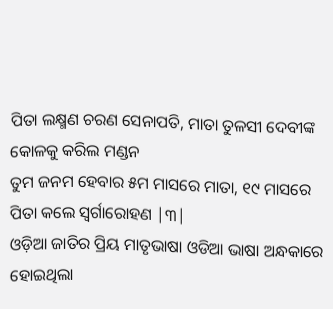ପିତା ଲକ୍ଷ୍ମଣ ଚରଣ ସେନାପତି, ମାତା ତୁଳସୀ ଦେବୀଙ୍କ
କୋଳକୁ କରିଲ ମଣ୍ଡନ
ତୁମ ଜନମ ହେବାର ୫ମ ମାସରେ ମାତା, ୧୯ ମାସରେ
ପିତା କଲେ ସ୍ୱର୍ଗାରୋହଣ |୩|
ଓଡ଼ିଆ ଜାତିର ପ୍ରିୟ ମାତୃଭାଷା ଓଡିଆ ଭାଷା ଅନ୍ଧକାରେ
ହୋଇଥିଲା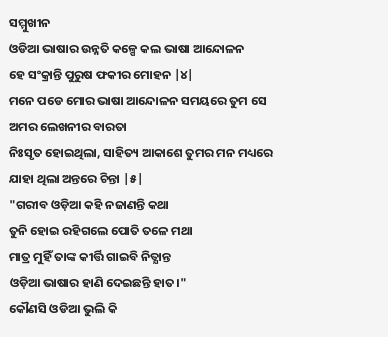ସମ୍ମୁଖୀନ
ଓଡିଆ ଭାଷାର ଉନ୍ନତି କଳ୍ପେ କଲ ଭାଷା ଆନ୍ଦୋଳନ
ହେ ସଂକ୍ରାନ୍ତି ପୁରୁଷ ଫକୀର ମୋହନ |୪|
ମନେ ପଡେ ମୋର ଭାଷା ଆନ୍ଦୋଳନ ସମୟରେ ତୁମ ସେ
ଅମର ଲେଖନୀର ବାରତା
ନିଃସୃତ ହୋଇଥିଲା, ସାହିତ୍ୟ ଆକାଶେ ତୁମର ମନ ମଧ୍ୟରେ
ଯାହା ଥିଲା ଅନ୍ତରେ ଚିନ୍ତା |୫|
"ଗରୀବ ଓଡ଼ିଆ କହି ନଜାଣନ୍ତି କଥା
ତୁନି ହୋଇ ରହିଗଲେ ପୋତି ତଳେ ମଥା
ମାତ୍ର ମୁହିଁ ତାଙ୍କ କୀର୍ତ୍ତି ଗାଇବି ନିତ୍ଯାନ୍ତ
ଓଡ଼ିଆ ଭାଷାର ହାଣି ଦେଇଛନ୍ତି ହାତ।"
କୌଣସି ଓଡିଆ ଭୁଲି କି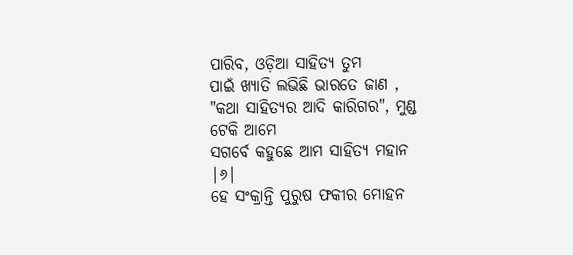ପାରିବ, ଓଡ଼ିଆ ସାହିତ୍ୟ ତୁମ
ପାଇଁ ଖ୍ୟାତି ଲଭିଛି ଭାରତେ ଜାଣ ,
"କଥା ସାହିତ୍ୟର ଆଦି କାରିଗର", ମୁଣ୍ଡ ଟେକି ଆମେ
ସଗର୍ବେ କହୁଛେ ଆମ ସାହିତ୍ୟ ମହାନ |୬|
ହେ ସଂକ୍ରାନ୍ତି ପୁରୁଷ ଫକୀର ମୋହନ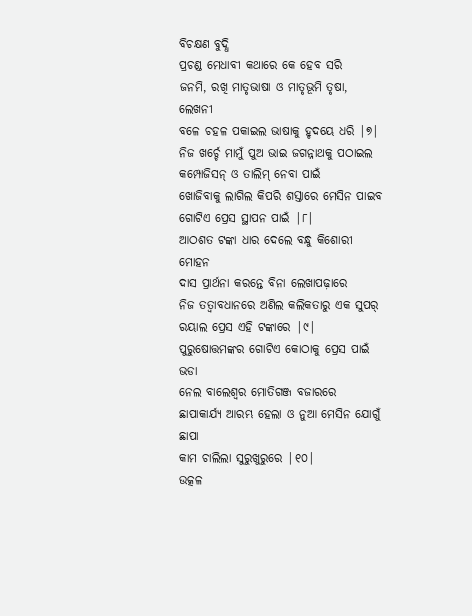ବିଚକ୍ଷଣ ବୁଦ୍ଧି
ପ୍ରଚଣ୍ଡ ମେଧାବୀ କଥାରେ କେ ହେବ ସରି
ଜନମି, ରଖି ମାତୃଭାଷା ଓ ମାତୃଭୂମି ତୃଷା, ଲେଖନୀ
ବଳେ ଚହଳ ପକାଇଲ ଭାଷାକୁ ହୃଦୟେ ଧରି |୭|
ନିଜ ଖର୍ଚ୍ଚେ ମାମୁଁ ପୁଅ ଭାଇ ଜଗନ୍ନାଥକୁ ପଠାଇଲ
କମ୍ପୋଜିସନ୍ ଓ ତାଲିମ୍ ନେବା ପାଇଁ
ଖୋଜିବାକୁ ଲାଗିଲ କିପରି ଶସ୍ତାରେ ମେସିନ ପାଇବ
ଗୋଟିଏ ପ୍ରେସ ସ୍ଥାପନ ପାଇଁ |୮|
ଆଠଶତ ଟଙ୍କା ଧାର ଦେଲେ ବନ୍ଧୁ କିଶୋରୀ ମୋହନ
ଦାସ ପ୍ରାର୍ଥନା କରନ୍ତେ ବିନା ଲେଖାପଢ଼ାରେ
ନିଜ ତତ୍ବାବଧାନରେ ଅଣିଲ କଲିକତାରୁ ଏକ ସୁପର୍
ରୟାଲ ପ୍ରେସ ଏହି ଟଙ୍କାରେ |୯|
ପୁରୁଷୋତ୍ତମଙ୍କର ଗୋଟିଏ କୋଠାକୁ ପ୍ରେସ ପାଇଁ ଭଡା
ନେଲ ବାଲେଶ୍ଵର ମୋତିଗଞ୍ଜ ବଜାରରେ
ଛାପାକାର୍ଯ୍ଯ ଆରମ୍ଭ ହେଲା ଓ ନୁଆ ମେସିନ ଯୋଗୁଁ ଛାପା
କାମ ଚାଲିଲା ସୁରୁଖୁରୁରେ |୧୦|
ଉତ୍କଳ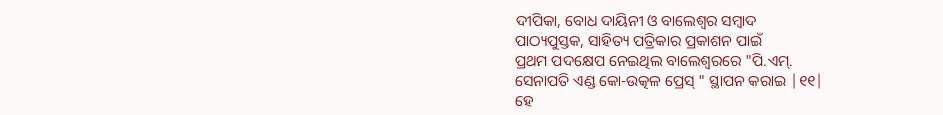ଦୀପିକା, ବୋଧ ଦାୟିନୀ ଓ ବାଲେଶ୍ଵର ସମ୍ବାଦ
ପାଠ୍ୟପୁସ୍ତକ, ସାହିତ୍ୟ ପତ୍ରିକାର ପ୍ରକାଶନ ପାଇଁ
ପ୍ରଥମ ପଦକ୍ଷେପ ନେଇଥିଲ ବାଲେଶ୍ଵରରେ "ପି.ଏମ୍.
ସେନାପତି ଏଣ୍ଡ କୋ-ଉତ୍କଳ ପ୍ରେସ୍ " ସ୍ଥାପନ କରାଇ |୧୧|
ହେ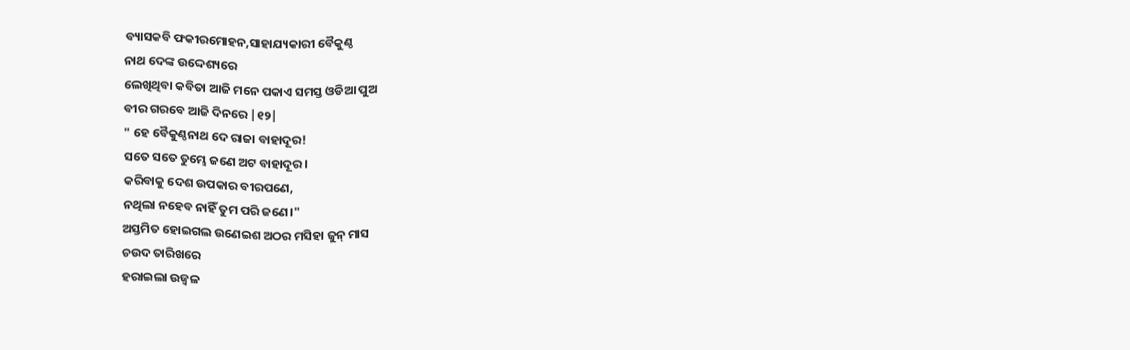ବ୍ୟାସକବି ଫକୀରମୋହନ,ସାହାଯ୍ୟକାରୀ ବୈକୁଣ୍ଠ
ନାଥ ଦେଙ୍କ ଉଦ୍ଦେଶ୍ୟରେ
ଲେଖିଥିବା କବିତା ଆଜି ମନେ ପକାଏ ସମସ୍ତ ଓଡିଆ ପୁଅ
ବୀର ଗରବେ ଆଜି ଦିନରେ |୧୨|
" ହେ ବୈକୁଣ୍ଠନାଥ ଦେ ରାଜା ବାହାଦୂର!
ସତେ ସତେ ତୁମ୍ଭେ ଜଣେ ଅଟ ବାହାଦୂର।
କରିବାକୁ ଦେଶ ଉପକାର ବୀରପଣେ,
ନଥିଲା ନହେବ ନାହିଁ ତୁମ ପରି ଜଣେ।"
ଅସ୍ତମିତ ହୋଇଗଲ ଉଣେଇଶ ଅଠର ମସିହା ଜୁନ୍ ମାସ
ଚଉଦ ତାରିଖରେ
ହରାଇଲା ଉଜ୍ବଳ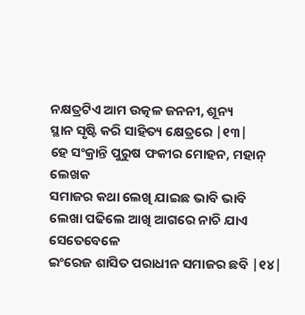ନକ୍ଷତ୍ରଟିଏ ଆମ ଉତ୍କଳ ଜନନୀ, ଶୂନ୍ୟ
ସ୍ଥାନ ସୃଷ୍ଟି କରି ସାହିତ୍ୟ କ୍ଷେତ୍ରରେ |୧୩|
ହେ ସଂକ୍ରାନ୍ତି ପୁରୁଷ ଫକୀର ମୋହନ, ମହାନ୍ ଲେଖକ
ସମାଜର କଥା ଲେଖି ଯାଇଛ ଭାବି ଭାବି
ଲେଖା ପଢିଲେ ଆଖି ଆଗରେ ନାଚି ଯାଏ ସେତେବେଳେ
ଇଂରେଜ ଶାସିତ ପରାଧୀନ ସମାଜର ଛବି |୧୪|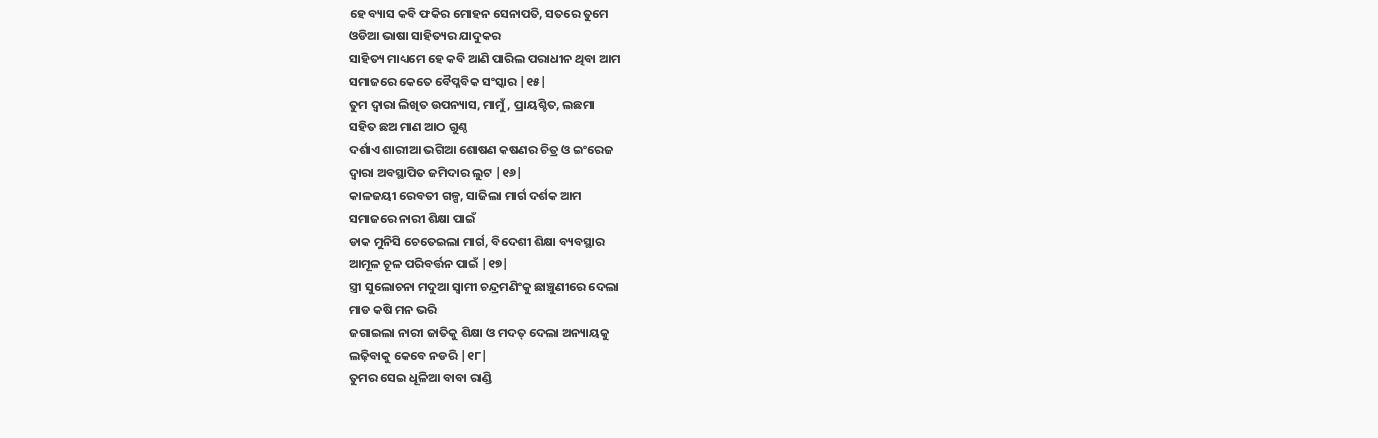ହେ ବ୍ୟାସ କବି ଫକିର ମୋହନ ସେନାପତି, ସତରେ ତୁମେ
ଓଡିଆ ଭାଷା ସାହିତ୍ୟର ଯାଦୁକର
ସାହିତ୍ୟ ମାଧ୍ୟମେ ହେ କବି ଆଣି ପାରିଲ ପରାଧୀନ ଥିବା ଆମ
ସମାଜରେ କେତେ ବୈପ୍ଳବିକ ସଂସ୍କାର |୧୫|
ତୁମ ଦ୍ୱାରା ଲିଖିତ ଉପନ୍ୟାସ, ମାମୁଁ , ପ୍ରାୟଶ୍ଚିତ, ଲଛମା
ସହିତ ଛଅ ମାଣ ଆଠ ଗୁଣ୍ଠ
ଦର୍ଶାଏ ଶାରୀଆ ଭଗିଆ ଶୋଷଣ କଷଣର ଚିତ୍ର ଓ ଇଂରେଜ
ଦ୍ୱାରା ଅବସ୍ଥାପିତ ଜମିଦାର ଲୁଟ |୧୬|
କାଳଜୟୀ ରେବତୀ ଗଳ୍ପ, ସାଜିଲା ମାର୍ଗ ଦର୍ଶକ ଆମ
ସମାଜରେ ନାରୀ ଶିକ୍ଷା ପାଇଁ
ଡାକ ମୁନିସି ଚେତେଇଲା ମାର୍ଗ, ବିଦେଶୀ ଶିକ୍ଷା ବ୍ୟବସ୍ଥାର
ଆମୂଳ ଚୂଳ ପରିବର୍ତ୍ତନ ପାଇଁ |୧୭|
ସ୍ତ୍ରୀ ସୁଲୋଚନା ମଦୁଆ ସ୍ୱାମୀ ଚନ୍ଦ୍ରମଣିଂକୁ ଛାଞ୍ଚୁଣୀରେ ଦେଲା
ମାଡ କଷି ମନ ଭରି
ଜଗାଇଲା ନାରୀ ଜାତିକୁ ଶିକ୍ଷା ଓ ମଦତ୍ ଦେଲା ଅନ୍ୟାୟକୁ
ଲଢ଼ିବାକୁ କେବେ ନଡରି |୧୮|
ତୁମର ସେଇ ଧୂଳିଆ ବାବା ରାଣ୍ଡି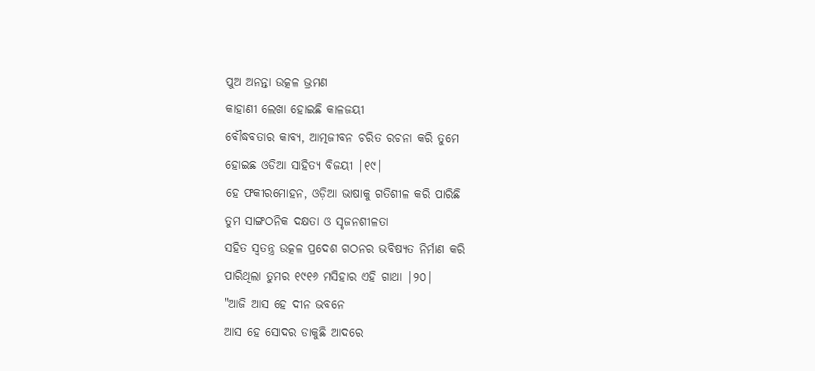ପୁଅ ଅନନ୍ତା ଉତ୍କଳ ଭ୍ରମଣ
କାହାଣୀ ଲେଖା ହୋଇଛି କାଳଜୟୀ
ବୌଦ୍ଧବତାର କାବ୍ୟ, ଆତ୍ମଜୀବନ ଚରିତ ରଚନା କରି ତୁମେ
ହୋଇଛ ଓଡିଆ ସାହିତ୍ୟ ବିଜୟୀ |୧୯|
ହେ ଫକୀରମୋହନ, ଓଡ଼ିଆ ଭାଷାକୁ ଗତିଶୀଳ କରି ପାରିଛି
ତୁମ ସାଙ୍ଗଠନିକ ଦକ୍ଷତା ଓ ସୃଜନଶୀଳତା
ସହିତ ସ୍ଵତନ୍ତ୍ର ଉତ୍କଳ ପ୍ରଦେଶ ଗଠନର ଭବିଷ୍ୟତ ନିର୍ମାଣ କରି
ପାରିଥିଲା ତୁମର ୧୯୧୬ ମସିହାର ଏହି ଗାଥା |୨୦|
"ଆଜି ଆସ ହେ ଦୀନ ଭବନେ
ଆସ ହେ ସୋଦର ଡାକୁଛି ଆଦରେ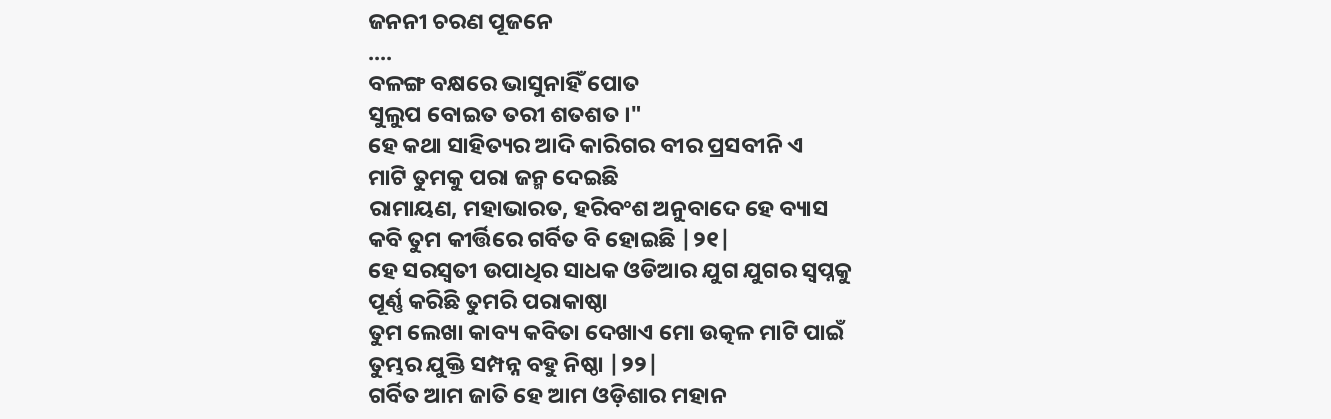ଜନନୀ ଚରଣ ପୂଜନେ
....
ବଳଙ୍ଗ ବକ୍ଷରେ ଭାସୁନାହିଁ ପୋତ
ସୁଲୁପ ବୋଇତ ତରୀ ଶତଶତ ।"
ହେ କଥା ସାହିତ୍ୟର ଆଦି କାରିଗର ବୀର ପ୍ରସବୀନି ଏ
ମାଟି ତୁମକୁ ପରା ଜନ୍ମ ଦେଇଛି
ରାମାୟଣ, ମହାଭାରତ, ହରିବଂଶ ଅନୁବାଦେ ହେ ବ୍ୟାସ
କବି ତୁମ କୀର୍ତ୍ତିରେ ଗର୍ବିତ ବି ହୋଇଛି |୨୧|
ହେ ସରସ୍ବତୀ ଉପାଧିର ସାଧକ ଓଡିଆର ଯୁଗ ଯୁଗର ସ୍ୱପ୍ନକୁ
ପୂର୍ଣ୍ଣ କରିଛି ତୁମରି ପରାକାଷ୍ଠା
ତୁମ ଲେଖା କାବ୍ୟ କବିତା ଦେଖାଏ ମୋ ଉତ୍କଳ ମାଟି ପାଇଁ
ତୁମ୍ଭର ଯୁକ୍ତି ସମ୍ପନ୍ନ ବହୁ ନିଷ୍ଠା |୨୨|
ଗର୍ବିତ ଆମ ଜାତି ହେ ଆମ ଓଡ଼ିଶାର ମହାନ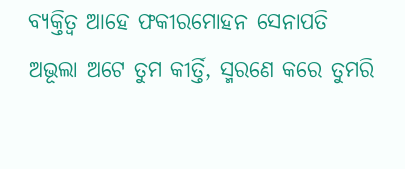ବ୍ୟକ୍ତିତ୍ଵ ଆହେ ଫକୀରମୋହନ ସେନାପତି
ଅଭୂଲା ଅଟେ ତୁମ କୀର୍ତ୍ତି, ସ୍ମରଣେ କରେ ତୁମରି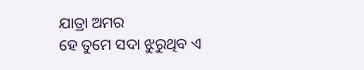ଯାତ୍ରା ଅମର
ହେ ତୁମେ ସଦା ଝୁରୁଥିବ ଏ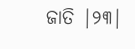ଜାତି |୨୩|